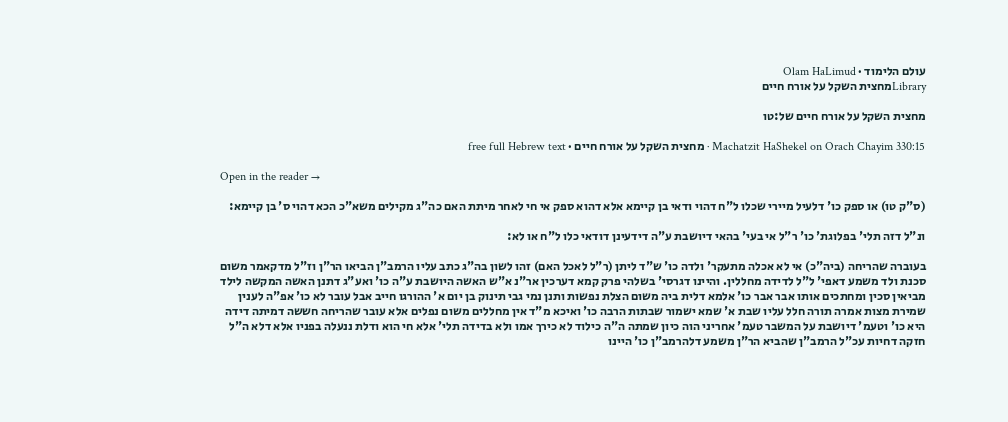עולם הלימוד · Olam HaLimud
Libraryמחצית השקל על אורח חיים

מחצית השקל על אורח חיים של:טו

Machatzit HaShekel on Orach Chayim 330:15 · מחצית השקל על אורח חיים · free full Hebrew text

Open in the reader →

(ס"ק טו) או ספק כו' דלעיל מיירי שכלו ל"ח דהוי ודאי בן קיימא אלא דהוא ספק אי חי לאחר מיתת האם כה"ג מקילים משא"כ הכא דהוי ס' בן קיימא:

ונ"ל דזה תלי' בפלוגת' כו' ר"ל אי בעי' בהאי דיושבת ע"ה דידעינן דודאי כלו ל"ח או לא:

בעוברה שהריחה (ביה"כ) אי לא אכלה מתעקר' ולדה כו' ש"ד ליתן (ר"ל לאכל האם) זהו לשון בה"ג כתב עליו הרמב"ן הביאו הר"ן וז"ל מדקאמר משום סכנת ולד משמע דאפי' ל"ל לדידה מחללין. והיינו דגרסי' בשלהי פרק קמא דערכין אר"נ א"ש האשה היושבת ע"ה כו' ואע"ג דתנן האשה המקשה לילד מביאין סכין ומחתכים אותו אבר אבר כו' אלמא דלית ביה משום הצלת נפשות ותנן נמי גבי תינוק בן יום א' ההורגו חייב אבל עובר לא כו' אפ"ה לענין שמירת מצות אמרה תורה חלל עליו שבת א' שמא ישמור שבתות הרבה כו' ואיכא מ"ד אין מחללים משום נפלים אלא עובר שהריחה חששה דמיתה דידה היא כו' וטעמ' דיושבת על המשבר טעמ' אחריני הוה כיון שמתה ה"ה כילוד לא כירך אמו ולא בדידה תלי' אלא חי הוא ודלת ננעלה בפניו אלא דלא ה"ל חזקה דחיות עכ"ל הרמב"ן שהביא הר"ן משמע דלהרמב"ן כו' היינו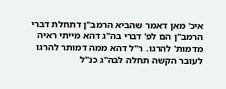איכ' מאן דאמר שהביא הרמב"ן דתחלת דברי הרמב"ן הם לפ' דברי בה"ג דהא מייתי ראיה מדמות' להרגו. ר"ל דהא ממה דמותר להרגו לעובר הקשה תחלה לבה"ג כנ"ל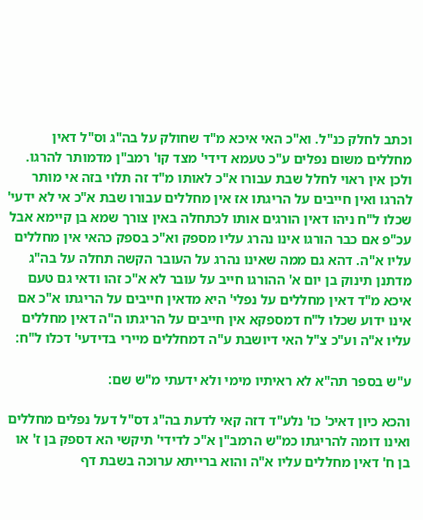וכתב לחלק כנ"ל. וא"כ האי איכא מ"ד שחולק על בה"ג וס"ל דאין מחללים משום נפלים ע"כ טעמא דידי' מצד קו' רמב"ן מדמותר להרגו. ולכן אין ראוי לחלל שבת עבורו א"כ לאותו מ"ד זה תלוי בזה אי מותר להרגו ואין חייבים על הריגתו אז אין מחללים עבורו שבת א"כ אי לא ידעי' שכלו ל"ח ניהו דאין הורגים אותו לכתחלה באין צורך שמא בן קיימא אבל עכ"פ אם כבר הורגו אינו נהרג עליו מספק וא"כ בספק כהאי אין מחללים עליו א"ה. דהא גם ממה שאינו נהרג על העובר הקשה תחלה על בה"ג מדתנן תינוק בן יום א' ההורגו חייב על עובר לא א"כ זהו ודאי גם טעם איכא מ"ד דאין מחללים על נפלי' היא מדאין חייבים על הריגתו א"כ אם אינו ידוע שכלו ל"ח דמספקא אין חייבים על הריגתו ה"ה דאין מחללים עליו א"ה וע"כ צ"ל האי דיושבת ע"ה דמחללים מיירי בדידעי' דכלו ל"ח:

ע"ש בספר תה"א לא ראיתיו מימי ולא ידעתי מ"ש שם:

והכא כיון דאיכ' כו' נלע"ד דזה קאי לדעת בה"ג דס"ל דעל נפלים מחללים ואינו דומה להריגתו כמ"ש הרמב"ן א"כ לדידי' תיקשי הא דספק בן ז' או בן ח' דאין מחללים עליו א"ה והוא ברייתא ערוכה בשבת דף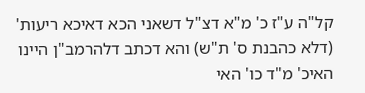קל"ה ע"ז כ' מ"א דצ"ל דשאני הכא דאיכא ריעות' (דלא כהבנת ס' ת"ש) והא דכתב דלהרמב"ן היינו האיכ' מ"ד כו' האי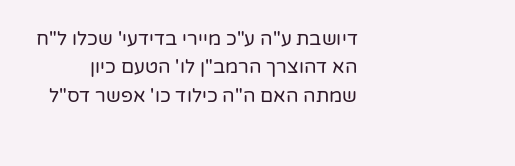דיושבת ע"ה ע"כ מיירי בדידעי' שכלו ל"ח הא דהוצרך הרמב"ן לו' הטעם כיון שמתה האם ה"ה כילוד כו' אפשר דס"ל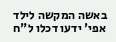באשה המקשה לילד אפי' ידעו דכלו ל"ח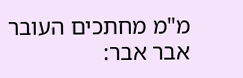מ"מ מחתכים העובר אבר אבר: